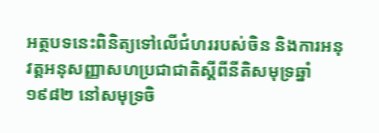អត្ថបទនេះពិនិត្យទៅលើជំហររបស់ចិន និងការអនុវត្តអនុសញ្ញាសហប្រជាជាតិស្តីពីនីតិសមុទ្រឆ្នាំ ១៩៨២ នៅសមុទ្រចិ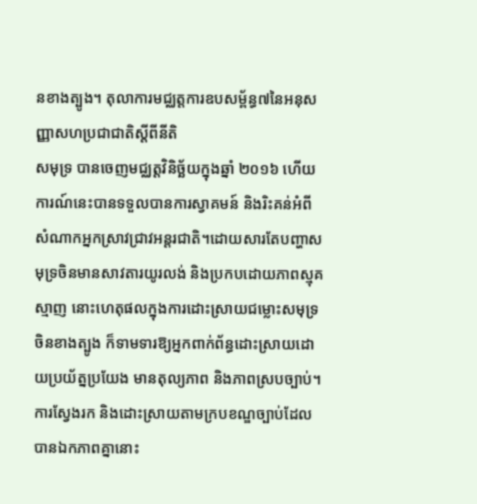នខាងត្បូង។ តុលាការមជ្ឈត្តការឧបសម្ព័ន្ធ៧នៃអនុសញ្ញាសហប្រជាជាតិស្តីពីនីតិ
សមុទ្រ បានចេញមជ្ឈត្តវិនិច្ឆ័យក្នុងឆ្នាំ ២០១៦ ហើយការណ៍នេះបានទទួលបានការស្វាគមន៍ និងរិះគន់អំពីសំណាកអ្នកស្រាវជ្រាវអន្តរជាតិ។ដោយសារតែបញ្ហាសមុទ្រចិនមានសាវតារយូរលង់ និងប្រកបដោយភាពស្មុគស្មាញ នោះហេតុផលក្នុងការដោះស្រាយជម្លោះសមុទ្រចិនខាងត្បូង ក៏ទាមទារឱ្យអ្នកពាក់ព័ន្ធដោះស្រាយដោយប្រយ័ត្នប្រយែង មានតុល្យភាព និងភាពស្របច្បាប់។ ការស្វែងរក និងដោះស្រាយតាមក្របខណ្ឌច្បាប់ដែលបានឯកភាពគ្នានោះ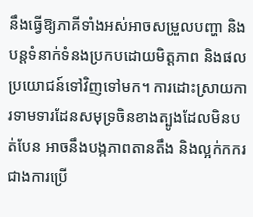នឹងធ្វើឱ្យភាគីទាំងអស់អាចសម្រួលបញ្ហា និងបន្តទំនាក់ទំនងប្រកបដោយមិត្តភាព និងផលប្រយោជន៍ទៅវិញទៅមក។ ការដោះស្រាយការទាមទារដែនសមុទ្រចិនខាងត្បូងដែលមិនបត់បែន អាចនឹងបង្កភាពតានតឹង និងល្អក់កករជាងការប្រើ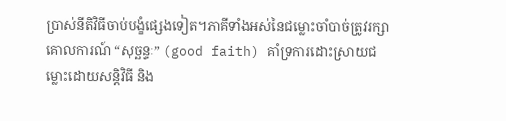ប្រាស់នីតិវិធីចាប់បង្ខំផ្សេងទៀត។ភាគីទាំងអស់នៃជម្លោះចាំបាច់ត្រូវរក្សាគោលការណ៍ “សុច្ឆន្ទៈ” (good faith) គាំទ្រការដោះស្រាយជម្លោះដោយសន្តិវិធី និង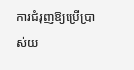ការជំរុញឱ្យប្រើប្រាស់យ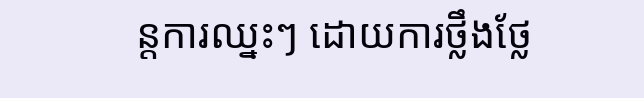ន្តការឈ្នះៗ ដោយការថ្លឹងថ្លែ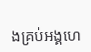ងគ្រប់អង្គហេ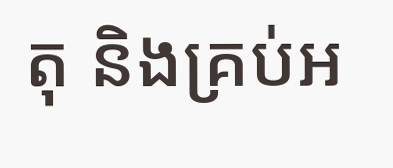តុ និងគ្រប់អ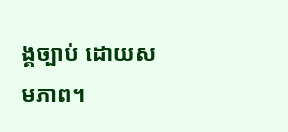ង្គច្បាប់ ដោយសមភាព។